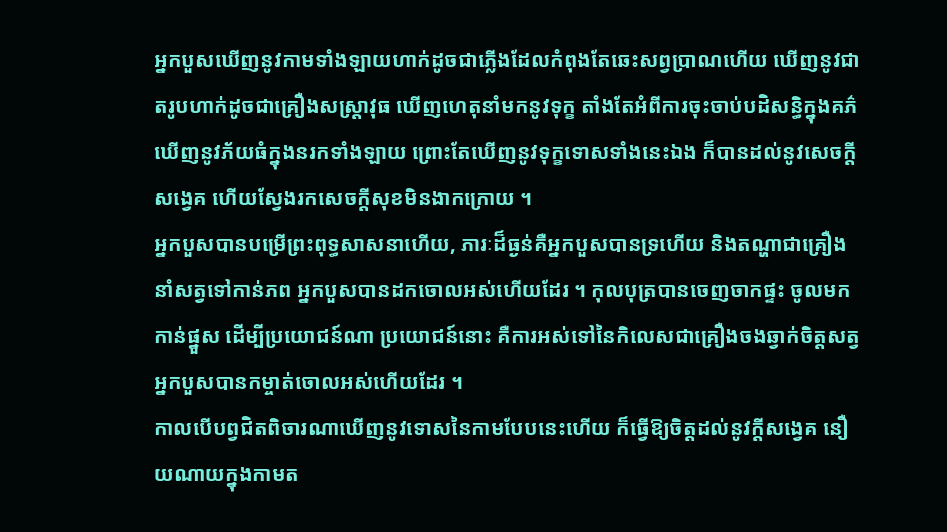អ្នកបួសឃើញនូវកាមទាំងឡាយហាក់ដូចជាភ្លើងដែលកំពុងតែឆេះសព្វប្រាណហើយ ឃើញនូវជាតរូបហាក់ដូចជាគ្រឿងសស្ត្រាវុធ ឃើញហេតុនាំមកនូវទុក្ខ តាំងតែអំពីការចុះចាប់បដិសន្ធិក្នុងគភ៌ ឃើញនូវភ័យធំក្នុងនរកទាំងឡាយ ព្រោះតែឃើញនូវទុក្ខទោសទាំងនេះឯង ក៏បានដល់នូវសេចក្តីសង្វេគ ហើយស្វែងរកសេចក្តីសុខមិនងាកក្រោយ ។
អ្នកបួសបានបម្រើព្រះពុទ្ធសាសនាហើយ, ភារៈដ៏ធ្ងន់គឺអ្នកបួសបានទ្រហើយ និងតណ្ហាជាគ្រឿងនាំសត្វទៅកាន់ភព អ្នកបួសបានដកចោលអស់ហើយដែរ ។ កុលបុត្របានចេញចាកផ្ទះ ចូលមកកាន់ផ្នួស ដើម្បីប្រយោជន៍ណា ប្រយោជន៍នោះ គឺការអស់ទៅនៃកិលេសជាគ្រឿងចងឆ្វាក់ចិត្តសត្វ អ្នកបួសបានកម្ចាត់ចោលអស់ហើយដែរ ។
កាលបើបព្វជិតពិចារណាឃើញនូវទោសនៃកាមបែបនេះហើយ ក៏ធ្វើឱ្យចិត្តដល់នូវក្តីសង្វេគ នឿយណាយក្នុងកាមត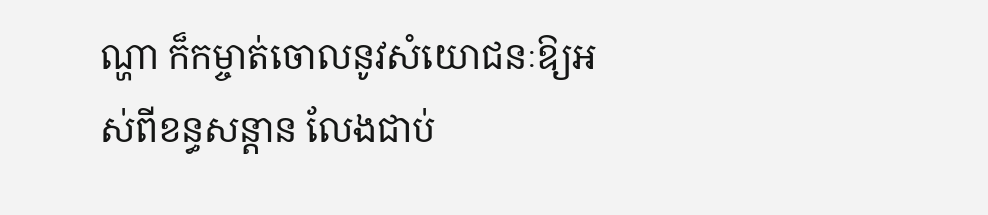ណ្ហា ក៏កម្ចាត់ចោលនូវសំយោជនៈឱ្យអស់ពីខន្ធសន្តាន លែងជាប់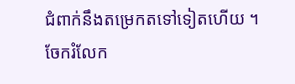ជំពាក់នឹងតម្រេកតទៅទៀតហើយ ។
ចែករំលែក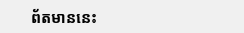ព័តមាននេះ